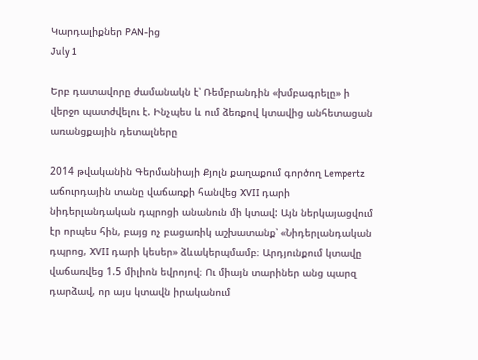Կարդալիքներ PAN-ից
July 1

Երբ դատավորը ժամանակն է՝ Ռեմբրանդին «խմբագրելը» ի վերջո պատժվելու է. Ինչպես և ում ձեռքով կտավից անհետացան առանցքային դետալները

2014 թվականին Գերմանիայի Քյոլն քաղաքում գործող Lempertz աճուրդային տանը վաճառքի հանվեց XVII դարի նիդերլանդական դպրոցի անանուն մի կտավ: Այն ներկայացվում էր որպես հին, բայց ոչ բացառիկ աշխատանք՝ «Նիդերլանդական դպրոց, XVII դարի կեսեր» ձևակերպմամբ։ Արդյունքում կտավը վաճառվեց 1.5 միլիոն եվրոյով։ Ու միայն տարիներ անց պարզ դարձավ, որ այս կտավն իրականում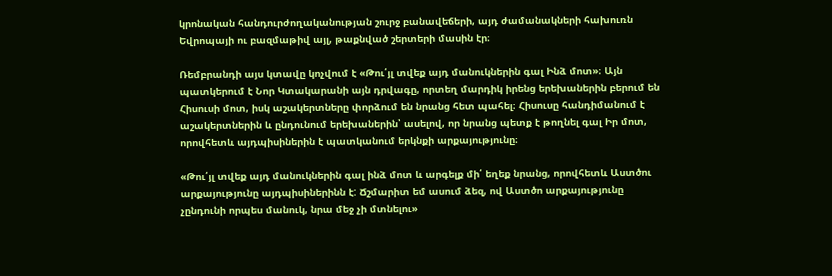կրոնական հանդուրժողականության շուրջ բանավեճերի, այդ ժամանակների հախուռն Եվրոպայի ու բազմաթիվ այլ, թաքնված շերտերի մասին էր։

Ռեմբրանդի այս կտավը կոչվում է «Թու՛յլ տվեք այդ մանուկներին գալ Ինձ մոտ»։ Այն պատկերում է Նոր Կտակարանի այն դրվագը, որտեղ մարդիկ իրենց երեխաներին բերում են Հիսուսի մոտ, իսկ աշակերտները փորձում են նրանց հետ պահել։ Հիսուսը հանդիմանում է աշակերտներին և ընդունում երեխաներին՝ ասելով, որ նրանց պետք է թողնել գալ Իր մոտ, որովհետև այդպիսիներին է պատկանում երկնքի արքայությունը։

«Թու՛յլ տվեք այդ մանուկներին գալ ինձ մոտ և արգելք մի՛ եղեք նրանց, որովհետև Աստծու արքայությունը այդպիսիներինն է: Ճշմարիտ եմ ասում ձեզ, ով Աստծո արքայությունը չընդունի որպես մանուկ, նրա մեջ չի մտնելու»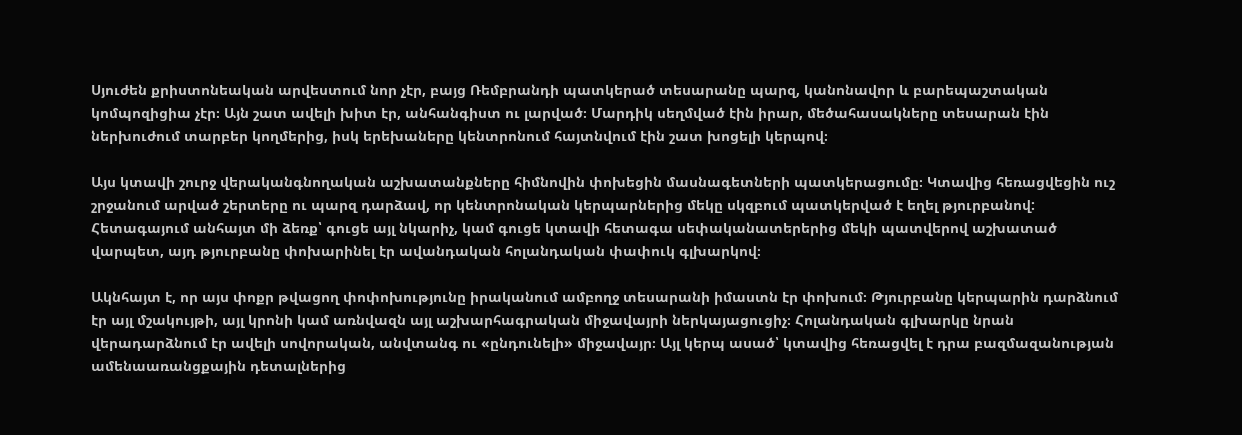Սյուժեն քրիստոնեական արվեստում նոր չէր, բայց Ռեմբրանդի պատկերած տեսարանը պարզ, կանոնավոր և բարեպաշտական կոմպոզիցիա չէր։ Այն շատ ավելի խիտ էր, անհանգիստ ու լարված։ Մարդիկ սեղմված էին իրար, մեծահասակները տեսարան էին ներխուժում տարբեր կողմերից, իսկ երեխաները կենտրոնում հայտնվում էին շատ խոցելի կերպով։

Այս կտավի շուրջ վերականգնողական աշխատանքները հիմնովին փոխեցին մասնագետների պատկերացումը։ Կտավից հեռացվեցին ուշ շրջանում արված շերտերը ու պարզ դարձավ, որ կենտրոնական կերպարներից մեկը սկզբում պատկերված է եղել թյուրբանով: Հետագայում անհայտ մի ձեռք՝ գուցե այլ նկարիչ, կամ գուցե կտավի հետագա սեփականատերերից մեկի պատվերով աշխատած վարպետ, այդ թյուրբանը փոխարինել էր ավանդական հոլանդական փափուկ գլխարկով։

Ակնհայտ է, որ այս փոքր թվացող փոփոխությունը իրականում ամբողջ տեսարանի իմաստն էր փոխում։ Թյուրբանը կերպարին դարձնում էր այլ մշակույթի, այլ կրոնի կամ առնվազն այլ աշխարհագրական միջավայրի ներկայացուցիչ։ Հոլանդական գլխարկը նրան վերադարձնում էր ավելի սովորական, անվտանգ ու «ընդունելի» միջավայր։ Այլ կերպ ասած՝ կտավից հեռացվել է դրա բազմազանության ամենաառանցքային դետալներից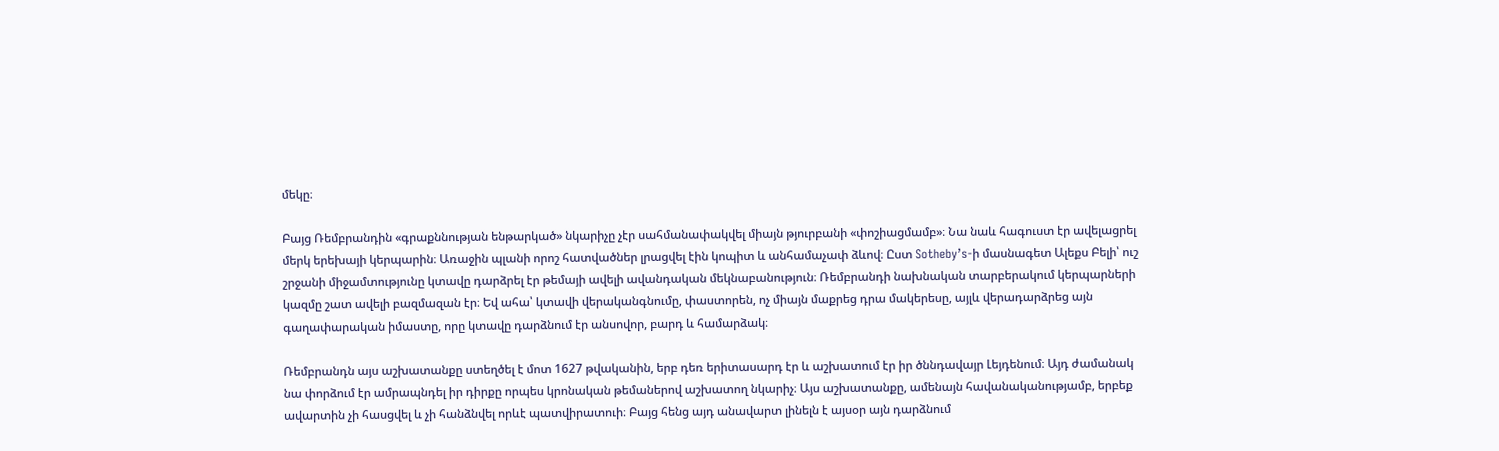մեկը։

Բայց Ռեմբրանդին «գրաքննության ենթարկած» նկարիչը չէր սահմանափակվել միայն թյուրբանի «փոշիացմամբ»։ Նա նաև հագուստ էր ավելացրել մերկ երեխայի կերպարին։ Առաջին պլանի որոշ հատվածներ լրացվել էին կոպիտ և անհամաչափ ձևով։ Ըստ Sotheby’s-ի մասնագետ Ալեքս Բելի՝ ուշ շրջանի միջամտությունը կտավը դարձրել էր թեմայի ավելի ավանդական մեկնաբանություն։ Ռեմբրանդի նախնական տարբերակում կերպարների կազմը շատ ավելի բազմազան էր։ Եվ ահա՝ կտավի վերականգնումը, փաստորեն, ոչ միայն մաքրեց դրա մակերեսը, այլև վերադարձրեց այն գաղափարական իմաստը, որը կտավը դարձնում էր անսովոր, բարդ և համարձակ։

Ռեմբրանդն այս աշխատանքը ստեղծել է մոտ 1627 թվականին, երբ դեռ երիտասարդ էր և աշխատում էր իր ծննդավայր Լեյդենում։ Այդ ժամանակ նա փորձում էր ամրապնդել իր դիրքը որպես կրոնական թեմաներով աշխատող նկարիչ։ Այս աշխատանքը, ամենայն հավանականությամբ, երբեք ավարտին չի հասցվել և չի հանձնվել որևէ պատվիրատուի։ Բայց հենց այդ անավարտ լինելն է այսօր այն դարձնում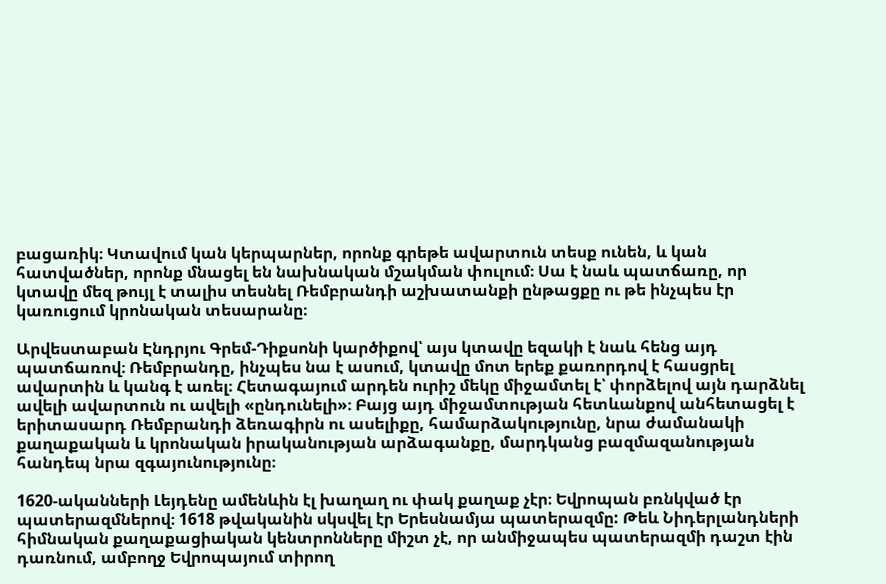բացառիկ։ Կտավում կան կերպարներ, որոնք գրեթե ավարտուն տեսք ունեն, և կան հատվածներ, որոնք մնացել են նախնական մշակման փուլում։ Սա է նաև պատճառը, որ կտավը մեզ թույլ է տալիս տեսնել Ռեմբրանդի աշխատանքի ընթացքը ու թե ինչպես էր կառուցում կրոնական տեսարանը։

Արվեստաբան Էնդրյու Գրեմ-Դիքսոնի կարծիքով՝ այս կտավը եզակի է նաև հենց այդ պատճառով։ Ռեմբրանդը, ինչպես նա է ասում, կտավը մոտ երեք քառորդով է հասցրել ավարտին և կանգ է առել։ Հետագայում արդեն ուրիշ մեկը միջամտել է՝ փորձելով այն դարձնել ավելի ավարտուն ու ավելի «ընդունելի»։ Բայց այդ միջամտության հետևանքով անհետացել է երիտասարդ Ռեմբրանդի ձեռագիրն ու ասելիքը, համարձակությունը, նրա ժամանակի քաղաքական և կրոնական իրականության արձագանքը, մարդկանց բազմազանության հանդեպ նրա զգայունությունը։

1620-ականների Լեյդենը ամենևին էլ խաղաղ ու փակ քաղաք չէր։ Եվրոպան բռնկված էր պատերազմներով։ 1618 թվականին սկսվել էր Երեսնամյա պատերազմը: Թեև Նիդերլանդների հիմնական քաղաքացիական կենտրոնները միշտ չէ, որ անմիջապես պատերազմի դաշտ էին դառնում, ամբողջ Եվրոպայում տիրող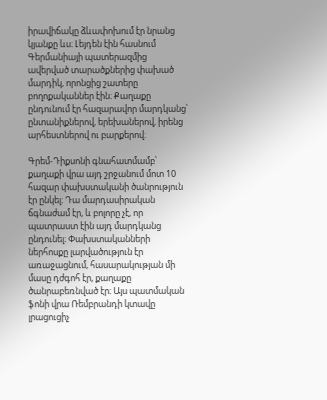իրավիճակը ձևափոխում էր նրանց կյանքը ևս։ Լեյդեն էին հասնում Գերմանիայի պատերազմից ավերված տարածքներից փախած մարդիկ, որոնցից շատերը բողոքականներ էին։ Քաղաքը ընդունում էր հազարավոր մարդկանց՝ ընտանիքներով, երեխաներով, իրենց արհեստներով ու բարքերով։

Գրեմ-Դիքսոնի գնահատմամբ՝ քաղաքի վրա այդ շրջանում մոտ 10 հազար փախստականի ծանրություն էր ընկել։ Դա մարդասիրական ճգնաժամ էր, և բոլորը չէ, որ պատրաստ էին այդ մարդկանց ընդունել։ Փախստականների ներհոսքը լարվածություն էր առաջացնում, հասարակության մի մասը դժգոհ էր, քաղաքը ծանրաբեռնված էր։ Այս պատմական ֆոնի վրա Ռեմբրանդի կտավը լրացուցիչ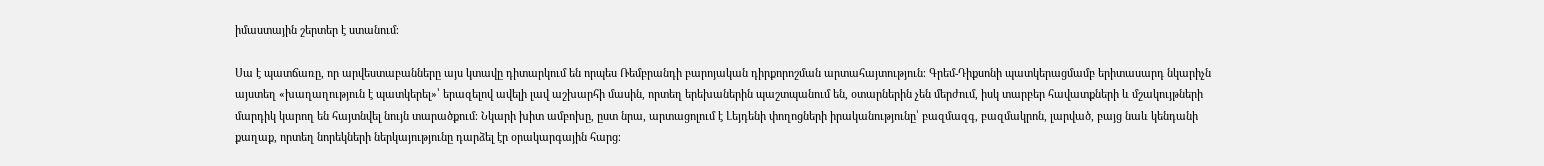իմաստային շերտեր է ստանում։

Սա է պատճառը, որ արվեստաբանները այս կտավը դիտարկում են որպես Ռեմբրանդի բարոյական դիրքորոշման արտահայտություն։ Գրեմ-Դիքսոնի պատկերացմամբ երիտասարդ նկարիչն այստեղ «խաղաղություն է պատկերել»՝ երազելով ավելի լավ աշխարհի մասին, որտեղ երեխաներին պաշտպանում են, օտարներին չեն մերժում, իսկ տարբեր հավատքների և մշակույթների մարդիկ կարող են հայտնվել նույն տարածքում։ Նկարի խիտ ամբոխը, ըստ նրա, արտացոլում է Լեյդենի փողոցների իրականությունը՝ բազմազգ, բազմակրոն, լարված, բայց նաև կենդանի քաղաք, որտեղ նորեկների ներկայությունը դարձել էր օրակարգային հարց։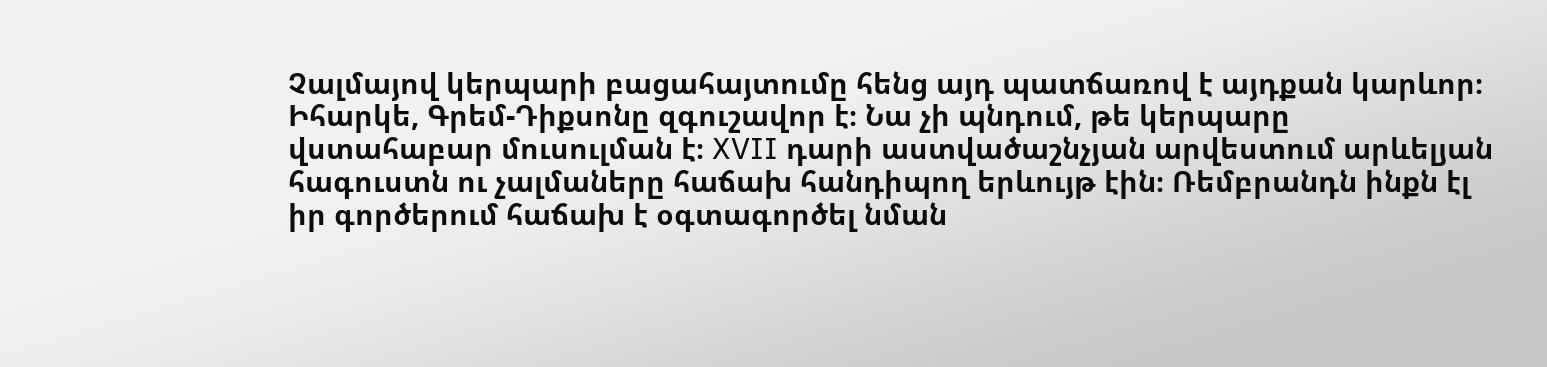Չալմայով կերպարի բացահայտումը հենց այդ պատճառով է այդքան կարևոր։ Իհարկե, Գրեմ-Դիքսոնը զգուշավոր է։ Նա չի պնդում, թե կերպարը վստահաբար մուսուլման է։ XVII դարի աստվածաշնչյան արվեստում արևելյան հագուստն ու չալմաները հաճախ հանդիպող երևույթ էին։ Ռեմբրանդն ինքն էլ իր գործերում հաճախ է օգտագործել նման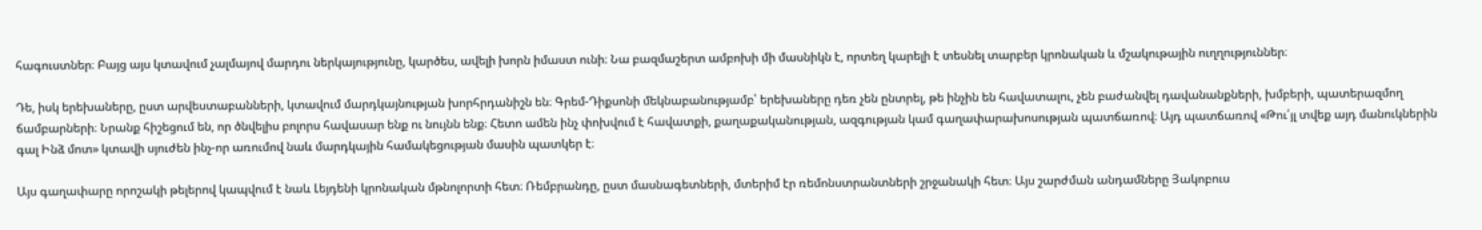հագուստներ։ Բայց այս կտավում չալմայով մարդու ներկայությունը, կարծես, ավելի խորն իմաստ ունի։ Նա բազմաշերտ ամբոխի մի մասնիկն է, որտեղ կարելի է տեսնել տարբեր կրոնական և մշակութային ուղղություններ։

Դե, իսկ երեխաները, ըստ արվեստաբանների, կտավում մարդկայնության խորհրդանիշն են։ Գրեմ-Դիքսոնի մեկնաբանությամբ՝ երեխաները դեռ չեն ընտրել, թե ինչին են հավատալու, չեն բաժանվել դավանանքների, խմբերի, պատերազմող ճամբարների։ Նրանք հիշեցում են, որ ծնվելիս բոլորս հավասար ենք ու նույնն ենք։ Հետո ամեն ինչ փոխվում է հավատքի, քաղաքականության, ազգության կամ գաղափարախոսության պատճառով։ Այդ պատճառով «Թու՛յլ տվեք այդ մանուկներին գալ Ինձ մոտ» կտավի սյուժեն ինչ-որ առումով նաև մարդկային համակեցության մասին պատկեր է։

Այս գաղափարը որոշակի թելերով կապվում է նաև Լեյդենի կրոնական մթնոլորտի հետ։ Ռեմբրանդը, ըստ մասնագետների, մտերիմ էր ռեմոնստրանտների շրջանակի հետ։ Այս շարժման անդամները Յակոբուս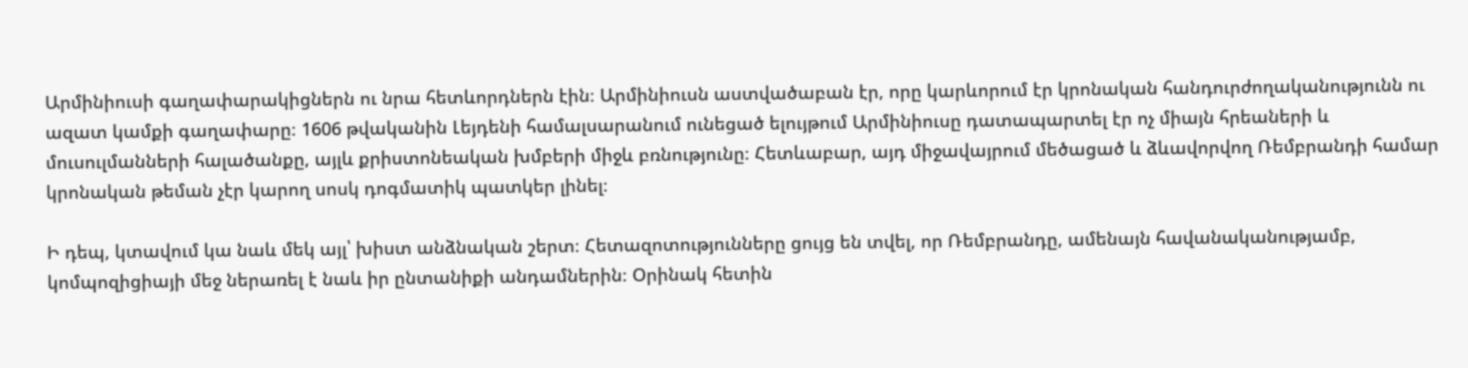Արմինիուսի գաղափարակիցներն ու նրա հետևորդներն էին։ Արմինիուսն աստվածաբան էր, որը կարևորում էր կրոնական հանդուրժողականությունն ու ազատ կամքի գաղափարը։ 1606 թվականին Լեյդենի համալսարանում ունեցած ելույթում Արմինիուսը դատապարտել էր ոչ միայն հրեաների և մուսուլմանների հալածանքը, այլև քրիստոնեական խմբերի միջև բռնությունը։ Հետևաբար, այդ միջավայրում մեծացած և ձևավորվող Ռեմբրանդի համար կրոնական թեման չէր կարող սոսկ դոգմատիկ պատկեր լինել։

Ի դեպ, կտավում կա նաև մեկ այլ՝ խիստ անձնական շերտ։ Հետազոտությունները ցույց են տվել, որ Ռեմբրանդը, ամենայն հավանականությամբ, կոմպոզիցիայի մեջ ներառել է նաև իր ընտանիքի անդամներին։ Օրինակ հետին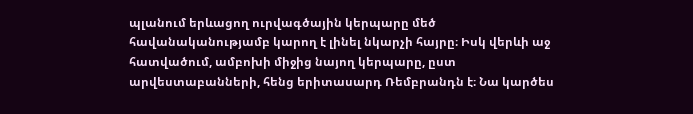պլանում երևացող ուրվագծային կերպարը մեծ հավանականությամբ կարող է լինել նկարչի հայրը։ Իսկ վերևի աջ հատվածում, ամբոխի միջից նայող կերպարը, ըստ արվեստաբանների, հենց երիտասարդ Ռեմբրանդն է։ Նա կարծես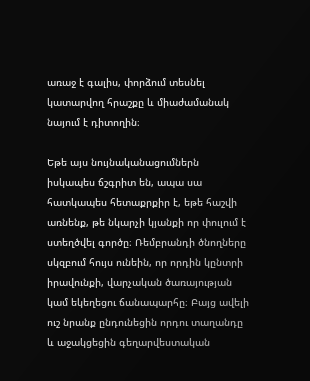առաջ է գալիս, փորձում տեսնել կատարվող հրաշքը և միաժամանակ նայում է դիտողին։

Եթե այս նույնականացումներն իսկապես ճշգրիտ են, ապա սա հատկապես հետաքրքիր է, եթե հաշվի առնենք, թե նկարչի կյանքի որ փուլում է ստեղծվել գործը։ Ռեմբրանդի ծնողները սկզբում հույս ունեին, որ որդին կընտրի իրավունքի, վարչական ծառայության կամ եկեղեցու ճանապարհը։ Բայց ավելի ուշ նրանք ընդունեցին որդու տաղանդը և աջակցեցին գեղարվեստական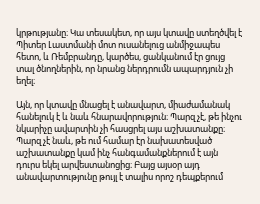կրթությանը։ Կա տեսակետ, որ այս կտավը ստեղծվել է Պիտեր Լաստմանի մոտ ուսանելուց անմիջապես հետո, և Ռեմբրանդը, կարծես, ցանկանում էր ցույց տալ ծնողներին, որ նրանց ներդրումն ապարդյուն չի եղել։

Այն, որ կտավը մնացել է անավարտ, միաժամանակ հանելուկ է և նաև հնարավորություն։ Պարզ չէ, թե ինչու նկարիչը ավարտին չի հասցրել այս աշխատանքը։ Պարզ չէ նաև, թե ում համար էր նախատեսված աշխատանքը կամ ինչ հանգամանքներում է այն դուրս եկել արվեստանոցից։ Բայց այսօր այդ անավարտությունը թույլ է տալիս որոշ դեպքերում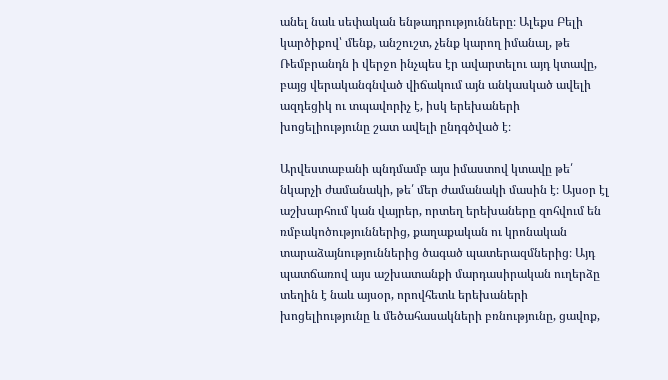անել նաև սեփական ենթադրությունները։ Ալեքս Բելի կարծիքով՝ մենք, անշուշտ, չենք կարող իմանալ, թե Ռեմբրանդն ի վերջո ինչպես էր ավարտելու այդ կտավը, բայց վերականգնված վիճակում այն անկասկած ավելի ազդեցիկ ու տպավորիչ է, իսկ երեխաների խոցելիությունը շատ ավելի ընդգծված է։

Արվեստաբանի պնդմամբ այս իմաստով կտավը թե՛ նկարչի ժամանակի, թե՛ մեր ժամանակի մասին է։ Այսօր էլ աշխարհում կան վայրեր, որտեղ երեխաները զոհվում են ռմբակոծություններից, քաղաքական ու կրոնական տարաձայնություններից ծագած պատերազմներից։ Այդ պատճառով այս աշխատանքի մարդասիրական ուղերձը տեղին է նաև այսօր, որովհետև երեխաների խոցելիությունը և մեծահասակների բռնությունը, ցավոք,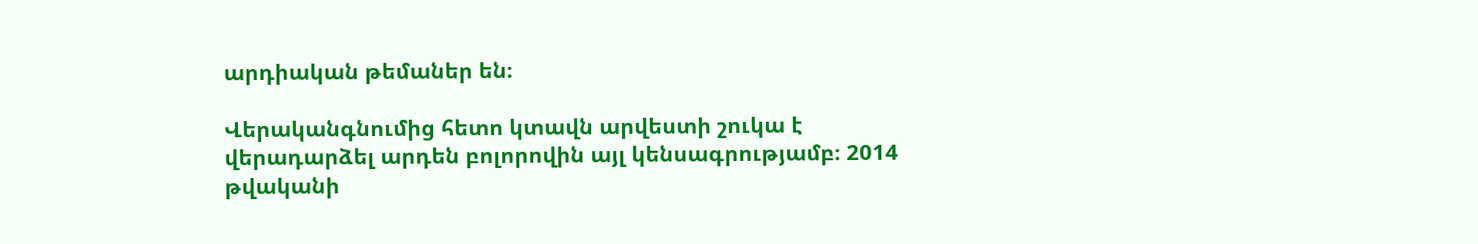արդիական թեմաներ են։

Վերականգնումից հետո կտավն արվեստի շուկա է վերադարձել արդեն բոլորովին այլ կենսագրությամբ։ 2014 թվականի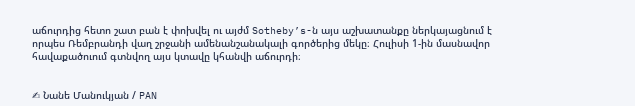աճուրդից հետո շատ բան է փոխվել ու այժմ Sotheby’s-ն այս աշխատանքը ներկայացնում է որպես Ռեմբրանդի վաղ շրջանի ամենանշանակալի գործերից մեկը։ Հուլիսի 1-ին մասնավոր հավաքածուում գտնվող այս կտավը կհանվի աճուրդի։


✍ Նանե Մանուկյան / PAN